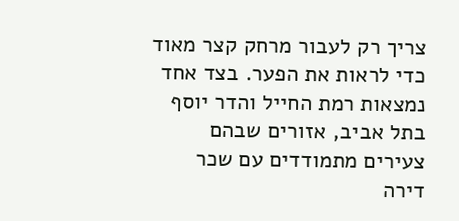צריך רק לעבור מרחק קצר מאוד כדי לראות את הפער. בצד אחד נמצאות רמת החייל והדר יוסף בתל אביב, אזורים שבהם צעירים מתמודדים עם שכר דירה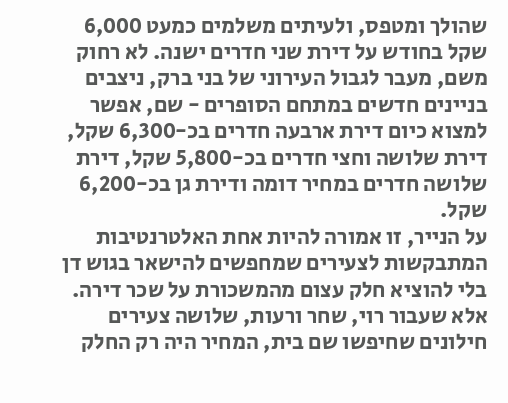שהולך ומטפס, ולעיתים משלמים כמעט 6,000 שקל בחודש על דירת שני חדרים ישנה. לא רחוק משם, מעבר לגבול העירוני של בני ברק, ניצבים בניינים חדשים במתחם הסופרים - שם, אפשר למצוא כיום דירת ארבעה חדרים בכ-6,300 שקל, דירת שלושה וחצי חדרים בכ-5,800 שקל, דירת שלושה חדרים במחיר דומה ודירת גן בכ-6,200 שקל.
על הנייר, זו אמורה להיות אחת האלטרנטיבות המתבקשות לצעירים שמחפשים להישאר בגוש דן בלי להוציא חלק עצום מהמשכורת על שכר דירה. אלא שעבור רוי, שחר ורעות, שלושה צעירים חילונים שחיפשו שם בית, המחיר היה רק החלק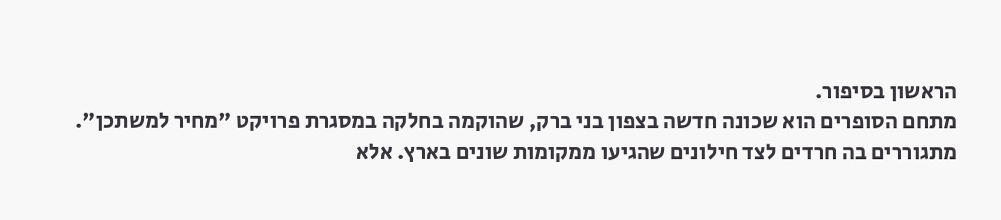הראשון בסיפור.
מתחם הסופרים הוא שכונה חדשה בצפון בני ברק, שהוקמה בחלקה במסגרת פרויקט "מחיר למשתכן". מתגוררים בה חרדים לצד חילונים שהגיעו ממקומות שונים בארץ. אלא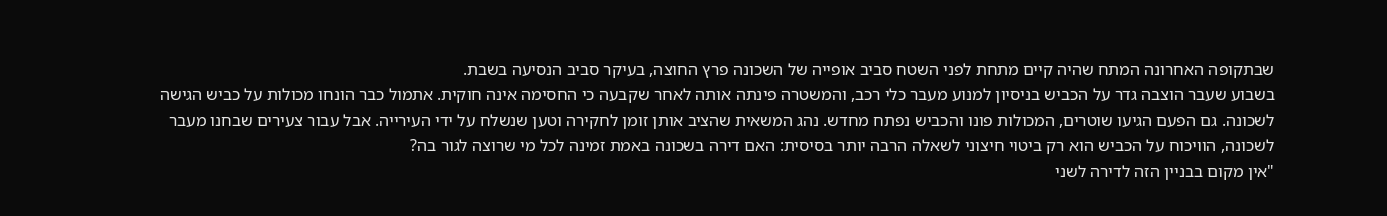שבתקופה האחרונה המתח שהיה קיים מתחת לפני השטח סביב אופייה של השכונה פרץ החוצה, בעיקר סביב הנסיעה בשבת.
בשבוע שעבר הוצבה גדר על הכביש בניסיון למנוע מעבר כלי רכב, והמשטרה פינתה אותה לאחר שקבעה כי החסימה אינה חוקית. אתמול כבר הונחו מכולות על כביש הגישה לשכונה. גם הפעם הגיעו שוטרים, המכולות פונו והכביש נפתח מחדש. נהג המשאית שהציב אותן זומן לחקירה וטען שנשלח על ידי העירייה. אבל עבור צעירים שבחנו מעבר לשכונה, הוויכוח על הכביש הוא רק ביטוי חיצוני לשאלה הרבה יותר בסיסית: האם דירה בשכונה באמת זמינה לכל מי שרוצה לגור בה?
"אין מקום בבניין הזה לדירה לשני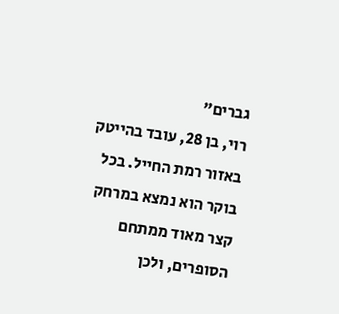גברים"
רוי, בן 28, עובד בהייטק באזור רמת החייל. בכל בוקר הוא נמצא במרחק קצר מאוד ממתחם הסופרים, ולכן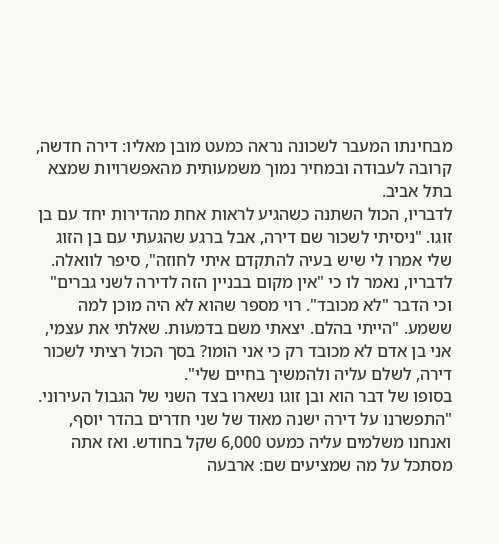מבחינתו המעבר לשכונה נראה כמעט מובן מאליו: דירה חדשה, קרובה לעבודה ובמחיר נמוך משמעותית מהאפשרויות שמצא בתל אביב.
לדבריו, הכול השתנה כשהגיע לראות אחת מהדירות יחד עם בן זוגו. "ניסיתי לשכור שם דירה, אבל ברגע שהגעתי עם בן הזוג שלי אמרו לי שיש בעיה להתקדם איתי לחוזה", סיפר לוואלה. לדבריו, נאמר לו כי "אין מקום בבניין הזה לדירה לשני גברים" וכי הדבר "לא מכובד". רוי מספר שהוא לא היה מוכן למה ששמע. "הייתי בהלם. יצאתי משם בדמעות. שאלתי את עצמי, אני בן אדם לא מכובד רק כי אני הומו? בסך הכול רציתי לשכור דירה, לשלם עליה ולהמשיך בחיים שלי".
בסופו של דבר הוא ובן זוגו נשארו בצד השני של הגבול העירוני. "התפשרנו על דירה ישנה מאוד של שני חדרים בהדר יוסף, ואנחנו משלמים עליה כמעט 6,000 שקל בחודש. ואז אתה מסתכל על מה שמציעים שם: ארבעה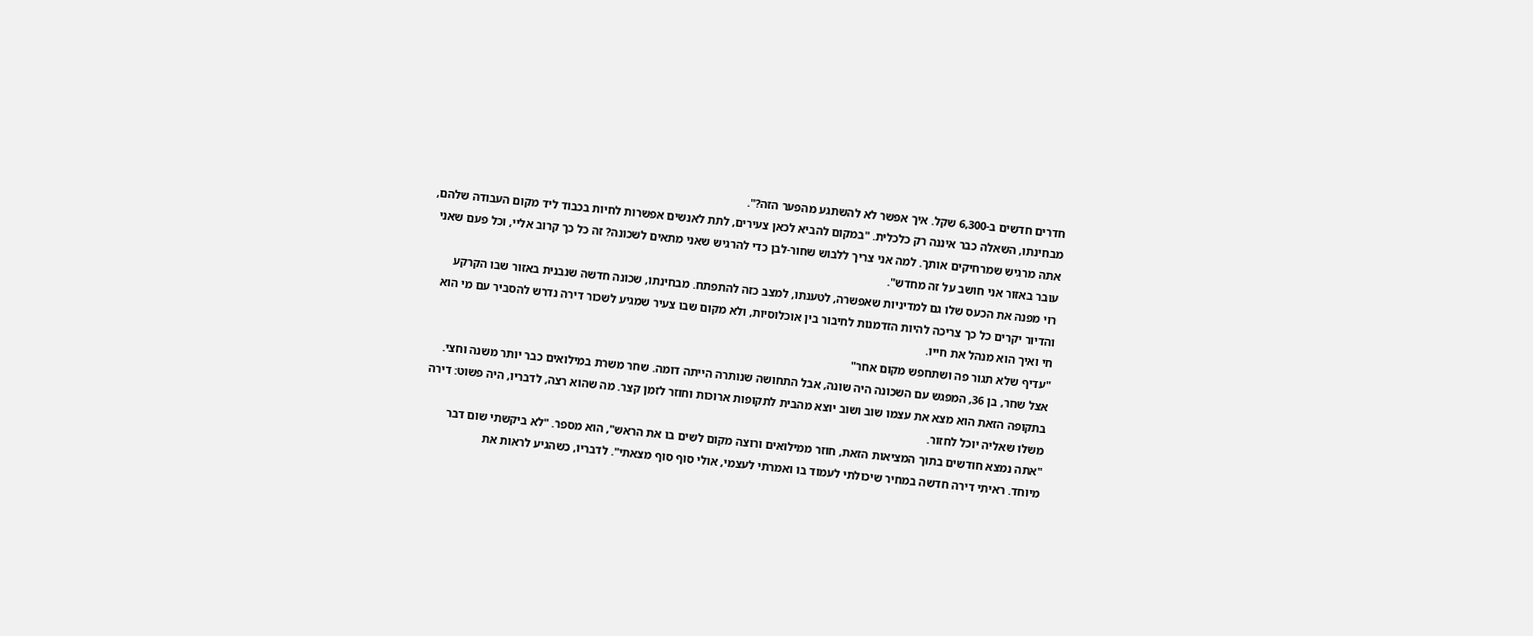חדרים חדשים ב-6,300 שקל. איך אפשר לא להשתגע מהפער הזה?".
מבחינתו, השאלה כבר איננה רק כלכלית. "במקום להביא לכאן צעירים, לתת לאנשים אפשרות לחיות בכבוד ליד מקום העבודה שלהם, אתה מרגיש שמרחיקים אותך. למה אני צריך ללבוש שחור-לבן כדי להרגיש שאני מתאים לשכונה? זה כל כך קרוב אליי, וכל פעם שאני עובר באזור אני חושב על זה מחדש".
רוי מפנה את הכעס שלו גם למדיניות שאפשרה, לטענתו, למצב כזה להתפתח. מבחינתו, שכונה חדשה שנבנית באזור שבו הקרקע והדיור יקרים כל כך צריכה להיות הזדמנות לחיבור בין אוכלוסיות, ולא מקום שבו צעיר שמגיע לשכור דירה נדרש להסביר עם מי הוא חי ואיך הוא מנהל את חייו.
"עדיף שלא תגור פה ושתחפש מקום אחר"
אצל שחר, בן 36, המפגש עם השכונה היה שונה, אבל התחושה שנותרה הייתה דומה. שחר משרת במילואים כבר יותר משנה וחצי. בתקופה הזאת הוא מצא את עצמו שוב ושוב יוצא מהבית לתקופות ארוכות וחוזר לזמן קצר. מה שהוא רצה, לדבריו, היה פשוט: דירה משלו שאליה יוכל לחזור.
"אתה נמצא חודשים בתוך המציאות הזאת, חוזר ממילואים ורוצה מקום לשים בו את הראש", הוא מספר. "לא ביקשתי שום דבר מיוחד. ראיתי דירה חדשה במחיר שיכולתי לעמוד בו ואמרתי לעצמי, אולי סוף סוף מצאתי". לדבריו, כשהגיע לראות את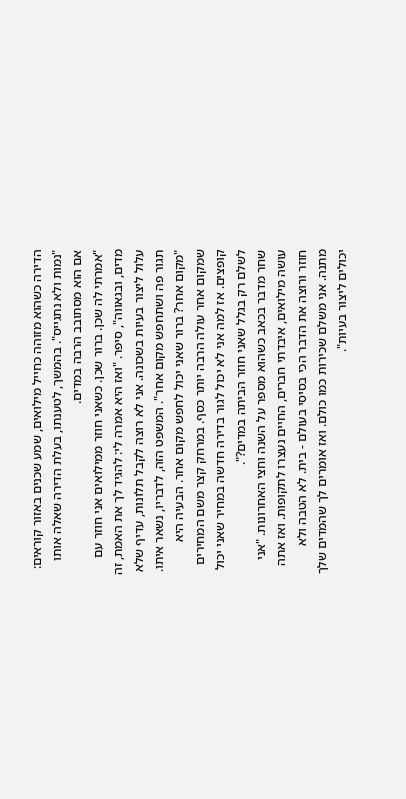הדירה כשהוא מזוהה כחייל מילואים, שמע שכנים באזור קוראים: "נמות ולא נתגייס". בהמשך, לטענתו, בעלת הדירה שאלה אותו אם הוא מסתובב הרבה במדים.
"אמרתי לה שכן. ברור שכן. כשאני חוזר ממילואים אני חוזר עם מדים, ובגאווה", סיפר. "ואז היא אמרה לי: להגיד לך את האמת, זה עלול ליצור בעיות בשכונה. אני לא רוצה לקבל תלונות, עדיף שלא תגור פה ושתחפש מקום אחר". המשפט הזה, לדבריו, נשאר איתו. "מקום אחר? ברור שאני יכול לחפש מקום אחר. הבעיה היא שמקום אחר עולה הרבה יותר כסף. במרחק קצר משם המחירים קופצים. אז למה אני לא יכול לגור בדירה חדשה במחיר שאני יכול לשלם רק בגלל שאני חוזר הביתה במדים?".
שחר מדבר בכאב כשהוא מספר על השנה וחצי האחרונות. "אני עושה מילואים, איבדתי חברים, החיים נעצרו לתקופות. ואז אתה חוזר ורוצה את הדבר הכי בסיסי בעולם - בית. לא הטבה ולא מתנה. אני משלם שכירות כמו כולם. ואז אומרים לך שהמדים שלך יכולים ליצור בעיות".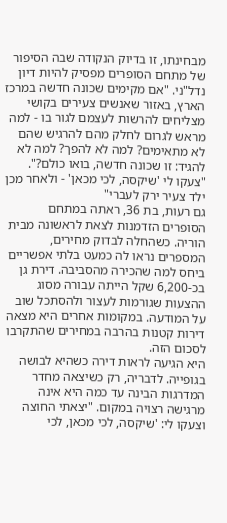מבחינתו, זו בדיוק הנקודה שבה הסיפור של מתחם הסופרים מפסיק להיות דיון נדל"ני. "אם מקימים שכונה חדשה במרכז הארץ, באזור שאנשים צעירים בקושי מצליחים להרשות לעצמם לגור בו - למה מראש לגרום לחלק מהם להרגיש שהם לא מתאימים? למה לא להפך? למה לא להגיד: זו שכונה חדשה, בואו כולם?".
"צעקו לי 'שיקסה, לכי מכאן' - ולאחר מכן ילד צעיר ירק לעברי"
גם רעות, בת 36, ראתה במתחם הסופרים הזדמנות לצאת לראשונה מבית הוריה. כשהחלה לבדוק מחירים, המספרים נראו לה כמעט בלתי אפשריים ביחס למה שהכירה מהסביבה. דירת גן בכ-6,200 שקל הייתה עבורה מסוג ההצעות שגורמות לעצור ולהסתכל שוב על המודעה. במקומות אחרים היא מצאה דירות קטנות בהרבה במחירים שהתקרבו לסכום הזה.
היא הגיעה לראות דירה כשהיא לבושה בגופייה. לדבריה, רק כשיצאה מחדר המדרגות הבינה עד כמה היא אינה מרגישה רצויה במקום. "יצאתי החוצה וצעקו לי: 'שיקסה, לכי מכאן, לכי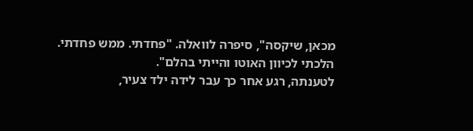מכאן, שיקסה", סיפרה לוואלה. "פחדתי. ממש פחדתי. הלכתי לכיוון האוטו והייתי בהלם".
לטענתה, רגע אחר כך עבר לידה ילד צעיר,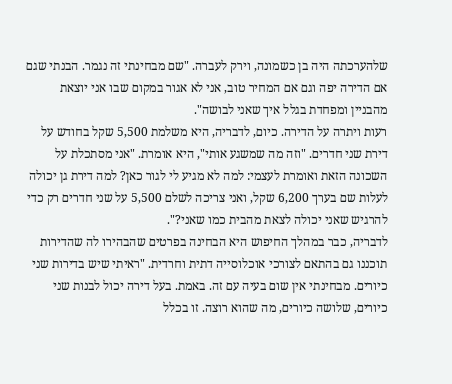שלהערכתה היה בן כשמונה, וירק לעברה. "שם מבחינתי זה נגמר. הבנתי שגם אם הדירה יפה וגם אם המחיר טוב, אני לא אגור במקום שבו אני יוצאת מהבניין ומפחדת בגלל איך שאני לבושה".
רעות ויתרה על הדירה. כיום, לדבריה, היא משלמת 5,500 שקל בחודש על דירת שני חדרים. "וזה מה שמשגע אותי", היא אומרת. "אני מסתכלת על השכונה הזאת ואומרת לעצמי: למה לא מגיע לי לגור כאן? למה דירת גן יכולה לעלות שם בערך 6,200 שקל, ואני צריכה לשלם 5,500 על שני חדרים רק כדי להרגיש שאני יכולה לצאת מהבית כמו שאני?".
לדבריה, כבר במהלך החיפוש היא הבחינה בפרטים שהבהירו לה שהדירות תוכננו גם בהתאם לצורכי אוכלוסייה דתית וחרדית. "ראיתי שיש בדירות שני כיורים. מבחינתי אין שום בעיה עם זה. באמת. בעל דירה יכול לבנות שני כיורים, שלושה כיורים, מה שהוא רוצה. זו בכלל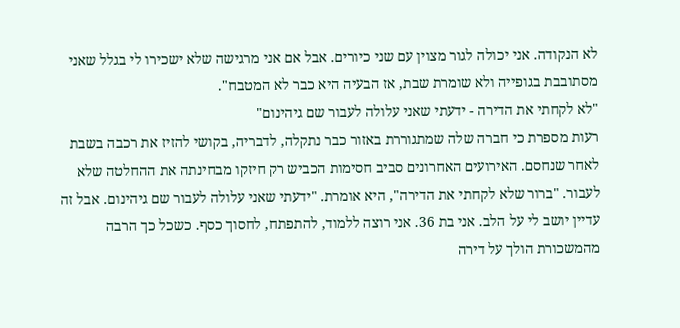לא הנקודה. אני יכולה לגור מצוין עם שני כיורים. אבל אם אני מרגישה שלא ישכירו לי בגלל שאני מסתובבת בגופייה ולא שומרת שבת, אז הבעיה היא כבר לא המטבח".
"לא לקחתי את הדירה - ידעתי שאני עלולה לעבור שם גיהינום"
רעות מספרת כי חברה שלה שמתגוררת באזור כבר נתקלה, לדבריה, בקושי להזיז את רכבה בשבת לאחר שנחסם. האירועים האחרונים סביב חסימות הכביש רק חיזקו מבחינתה את ההחלטה שלא לעבור. "ברור שלא לקחתי את הדירה", היא אומרת. "ידעתי שאני עלולה לעבור שם גיהינום. אבל זה עדיין יושב לי על הלב. אני בת 36. אני רוצה ללמוד, להתפתח, לחסוך כסף. כשכל כך הרבה מהמשכורת הולך על דירה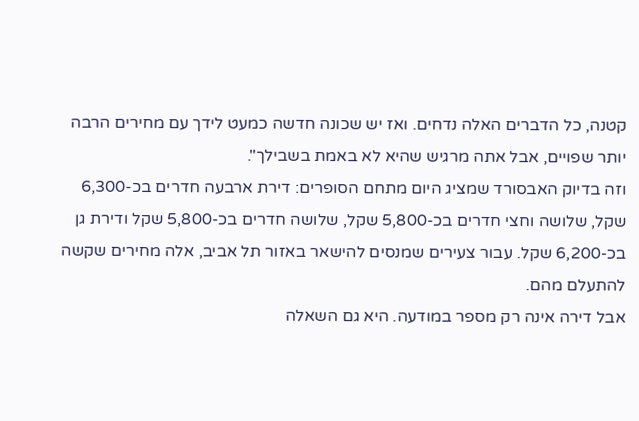קטנה, כל הדברים האלה נדחים. ואז יש שכונה חדשה כמעט לידך עם מחירים הרבה יותר שפויים, אבל אתה מרגיש שהיא לא באמת בשבילך".
וזה בדיוק האבסורד שמציג היום מתחם הסופרים: דירת ארבעה חדרים בכ-6,300 שקל, שלושה וחצי חדרים בכ-5,800 שקל, שלושה חדרים בכ-5,800 שקל ודירת גן בכ-6,200 שקל. עבור צעירים שמנסים להישאר באזור תל אביב, אלה מחירים שקשה להתעלם מהם.
אבל דירה אינה רק מספר במודעה. היא גם השאלה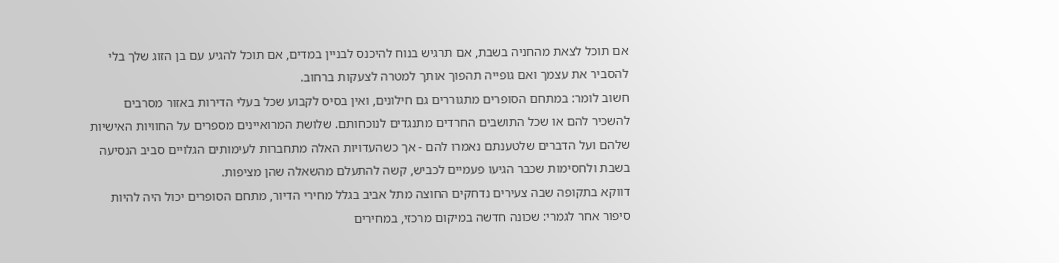אם תוכל לצאת מהחניה בשבת, אם תרגיש בנוח להיכנס לבניין במדים, אם תוכל להגיע עם בן הזוג שלך בלי להסביר את עצמך ואם גופייה תהפוך אותך למטרה לצעקות ברחוב.
חשוב לומר: במתחם הסופרים מתגוררים גם חילונים, ואין בסיס לקבוע שכל בעלי הדירות באזור מסרבים להשכיר להם או שכל התושבים החרדים מתנגדים לנוכחותם. שלושת המרואיינים מספרים על החוויות האישיות שלהם ועל הדברים שלטענתם נאמרו להם - אך כשהעדויות האלה מתחברות לעימותים הגלויים סביב הנסיעה בשבת ולחסימות שכבר הגיעו פעמיים לכביש, קשה להתעלם מהשאלה שהן מציפות.
דווקא בתקופה שבה צעירים נדחקים החוצה מתל אביב בגלל מחירי הדיור, מתחם הסופרים יכול היה להיות סיפור אחר לגמרי: שכונה חדשה במיקום מרכזי, במחירים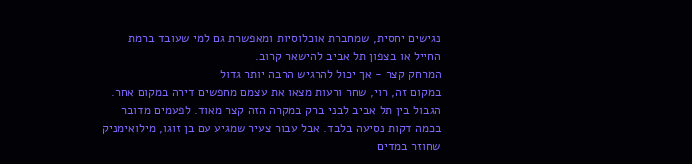נגישים יחסית, שמחברת אוכלוסיות ומאפשרת גם למי שעובד ברמת החייל או בצפון תל אביב להישאר קרוב.
המרחק קצר - אך יכול להרגיש הרבה יותר גדול
במקום זה, רוי, שחר ורעות מצאו את עצמם מחפשים דירה במקום אחר. הגבול בין תל אביב לבני ברק במקרה הזה קצר מאוד. לפעמים מדובר בכמה דקות נסיעה בלבד. אבל עבור צעיר שמגיע עם בן זוגו, מילואימניק שחוזר במדים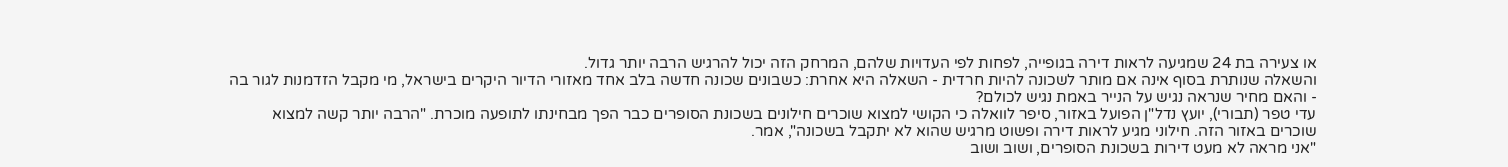או צעירה בת 24 שמגיעה לראות דירה בגופייה, לפחות לפי העדויות שלהם, המרחק הזה יכול להרגיש הרבה יותר גדול.
והשאלה שנותרת בסוף אינה אם מותר לשכונה להיות חרדית - השאלה היא אחרת: כשבונים שכונה חדשה בלב אחד מאזורי הדיור היקרים בישראל, מי מקבל הזדמנות לגור בה - והאם מחיר שנראה נגיש על הנייר באמת נגיש לכולם?
עדי טפר (תבורי), יועץ נדל"ן הפועל באזור, סיפר לוואלה כי הקושי למצוא שוכרים חילונים בשכונת הסופרים כבר הפך מבחינתו לתופעה מוכרת. "הרבה יותר קשה למצוא שוכרים באזור הזה. חילוני מגיע לראות דירה ופשוט מרגיש שהוא לא יתקבל בשכונה", אמר.
"אני מראה לא מעט דירות בשכונת הסופרים, ושוב ושוב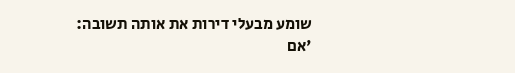שומע מבעלי דירות את אותה תשובה: 'אם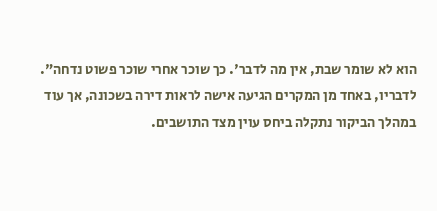הוא לא שומר שבת, אין מה לדבר'. כך שוכר אחרי שוכר פשוט נדחה".
לדבריו, באחד מן המקרים הגיעה אישה לראות דירה בשכונה, אך עוד במהלך הביקור נתקלה ביחס עוין מצד התושבים.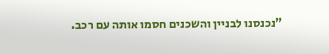"נכנסנו לבניין והשכנים חסמו אותה עם רכב.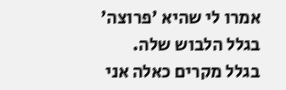אמרו לי שהיא 'פרוצה' בגלל הלבוש שלה. בגלל מקרים כאלה אני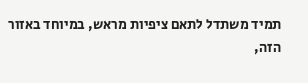תמיד משתדל לתאם ציפיות מראש, במיוחד באזור הזה,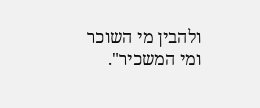ולהבין מי השוכר ומי המשכיר".